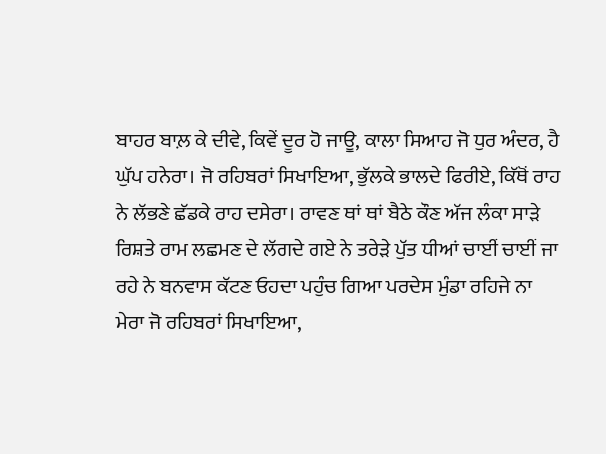ਬਾਹਰ ਬਾਲ਼ ਕੇ ਦੀਵੇ, ਕਿਵੇਂ ਦੂਰ ਹੋ ਜਾਊ, ਕਾਲਾ ਸਿਆਹ ਜੋ ਧੁਰ ਅੰਦਰ, ਹੈ ਘੁੱਪ ਹਨੇਰਾ। ਜੋ ਰਹਿਬਰਾਂ ਸਿਖਾਇਆ, ਭੁੱਲਕੇ ਭਾਲਦੇ ਫਿਰੀਏ, ਕਿੱਥੋਂ ਰਾਹ ਨੇ ਲੱਭਣੇ ਛੱਡਕੇ ਰਾਹ ਦਸੇਰਾ। ਰਾਵਣ ਥਾਂ ਥਾਂ ਬੈਠੇ ਕੌਣ ਅੱਜ ਲੰਕਾ ਸਾੜੇ ਰਿਸ਼ਤੇ ਰਾਮ ਲਛਮਣ ਦੇ ਲੱਗਦੇ ਗਏ ਨੇ ਤਰੇੜੇ ਪੁੱਤ ਧੀਆਂ ਚਾਈਂ ਚਾਈਂ ਜਾ ਰਹੇ ਨੇ ਬਨਵਾਸ ਕੱਟਣ ਓਹਦਾ ਪਹੁੰਚ ਗਿਆ ਪਰਦੇਸ ਮੁੰਡਾ ਰਹਿਜੇ ਨਾ ਮੇਰਾ ਜੋ ਰਹਿਬਰਾਂ ਸਿਖਾਇਆ,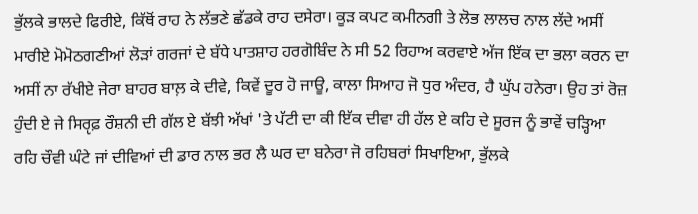ਭੁੱਲਕੇ ਭਾਲਦੇ ਫਿਰੀਏ, ਕਿੱਥੋਂ ਰਾਹ ਨੇ ਲੱਭਣੇ ਛੱਡਕੇ ਰਾਹ ਦਸੇਰਾ। ਕੂੜ ਕਪਟ ਕਮੀਨਗੀ ਤੇ ਲੋਭ ਲਾਲਚ ਨਾਲ ਲੱਦੇ ਅਸੀਂ ਮਾਰੀਏ ਮੋਮੋਠਗਣੀਆਂ ਲੋੜਾਂ ਗਰਜਾਂ ਦੇ ਬੱਧੇ ਪਾਤਸ਼ਾਹ ਹਰਗੋਬਿੰਦ ਨੇ ਸੀ 52 ਰਿਹਾਅ ਕਰਵਾਏ ਅੱਜ ਇੱਕ ਦਾ ਭਲਾ ਕਰਨ ਦਾ ਅਸੀਂ ਨਾ ਰੱਖੀਏ ਜੇਰਾ ਬਾਹਰ ਬਾਲ਼ ਕੇ ਦੀਵੇ, ਕਿਵੇਂ ਦੂਰ ਹੋ ਜਾਊ, ਕਾਲਾ ਸਿਆਹ ਜੋ ਧੁਰ ਅੰਦਰ, ਹੈ ਘੁੱਪ ਹਨੇਰਾ। ਉਹ ਤਾਂ ਰੋਜ਼ ਹੁੰਦੀ ਏ ਜੇ ਸਿਰੵਫ਼ ਰੌਸ਼ਨੀ ਦੀ ਗੱਲ ਏ ਬੱਝੀ ਅੱਖਾਂ 'ਤੇ ਪੱਟੀ ਦਾ ਕੀ ਇੱਕ ਦੀਵਾ ਹੀ ਹੱਲ ਏ ਕਹਿ ਦੇ ਸੂਰਜ ਨੂੰ ਭਾਵੇਂ ਚੜ੍ਹਿਆ ਰਹਿ ਚੌਵੀ ਘੰਟੇ ਜਾਂ ਦੀਵਿਆਂ ਦੀ ਡਾਰ ਨਾਲ ਭਰ ਲੈ ਘਰ ਦਾ ਬਨੇਰਾ ਜੋ ਰਹਿਬਰਾਂ ਸਿਖਾਇਆ, ਭੁੱਲਕੇ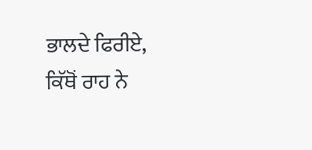ਭਾਲਦੇ ਫਿਰੀਏ, ਕਿੱਥੋਂ ਰਾਹ ਨੇ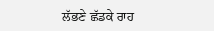ਲੱਭਣੇ ਛੱਡਕੇ ਰਾਹ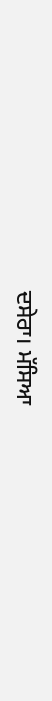ਦਸੇਰਾ। ਮੱਸਿਆ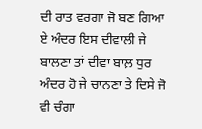ਦੀ ਰਾਤ ਵਰਗਾ ਜੋ ਬਣ ਗਿਆ ਏ ਅੰਦਰ ਇਸ ਦੀਵਾਲੀ ਜੇ ਬਾਲਣਾ ਤਾਂ ਦੀਵਾ ਬਾਲ਼ ਧੁਰ ਅੰਦਰ ਹੋ ਜੇ ਚਾਨਣਾ ਤੇ ਦਿਸੇ ਜੋ ਵੀ ਚੰਗਾ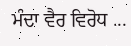ਮੰਦਾ ਵੈਰ ਵਿਰੋਧ ...